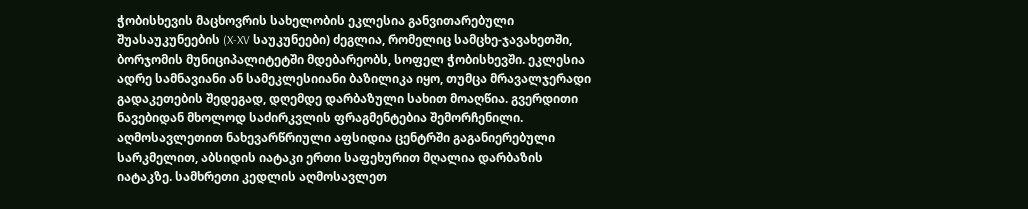ჭობისხევის მაცხოვრის სახელობის ეკლესია განვითარებული შუასაუკუნეების (X-XV საუკუნეები) ძეგლია, რომელიც სამცხე-ჯავახეთში, ბორჯომის მუნიციპალიტეტში მდებარეობს, სოფელ ჭობისხევში. ეკლესია ადრე სამნავიანი ან სამეკლესიიანი ბაზილიკა იყო, თუმცა მრავალჯერადი გადაკეთების შედეგად, დღემდე დარბაზული სახით მოაღწია. გვერდითი ნავებიდან მხოლოდ საძირკვლის ფრაგმენტებია შემორჩენილი. აღმოსავლეთით ნახევარწრიული აფსიდია ცენტრში გაგანიერებული სარკმელით, აბსიდის იატაკი ერთი საფეხურით მღალია დარბაზის იატაკზე. სამხრეთი კედლის აღმოსავლეთ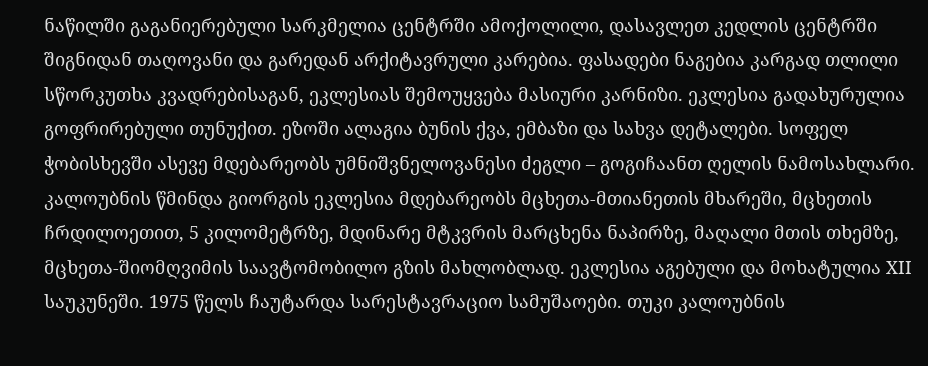ნაწილში გაგანიერებული სარკმელია ცენტრში ამოქოლილი, დასავლეთ კედლის ცენტრში შიგნიდან თაღოვანი და გარედან არქიტავრული კარებია. ფასადები ნაგებია კარგად თლილი სწორკუთხა კვადრებისაგან, ეკლესიას შემოუყვება მასიური კარნიზი. ეკლესია გადახურულია გოფრირებული თუნუქით. ეზოში ალაგია ბუნის ქვა, ემბაზი და სახვა დეტალები. სოფელ ჭობისხევში ასევე მდებარეობს უმნიშვნელოვანესი ძეგლი – გოგიჩაანთ ღელის ნამოსახლარი.
კალოუბნის წმინდა გიორგის ეკლესია მდებარეობს მცხეთა-მთიანეთის მხარეში, მცხეთის ჩრდილოეთით, 5 კილომეტრზე, მდინარე მტკვრის მარცხენა ნაპირზე, მაღალი მთის თხემზე, მცხეთა-შიომღვიმის საავტომობილო გზის მახლობლად. ეკლესია აგებული და მოხატულია XII საუკუნეში. 1975 წელს ჩაუტარდა სარესტავრაციო სამუშაოები. თუკი კალოუბნის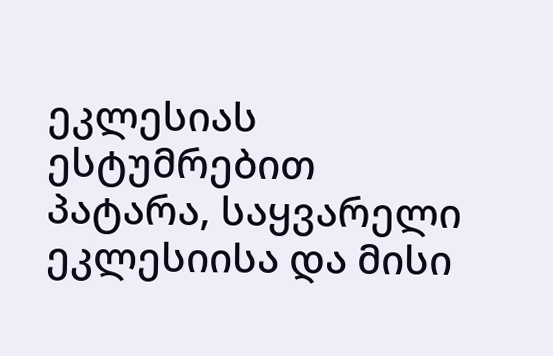ეკლესიას ესტუმრებით პატარა, საყვარელი ეკლესიისა და მისი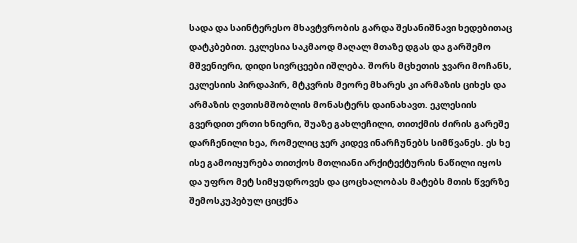სადა და საინტერესო მხავტვრობის გარდა შესანიშნავი ხედებითაც დატკბებით. ეკლესია საკმაოდ მაღალ მთაზე დგას და გარშემო მშვენიერი, დიდი სივრცეები იშლება. შორს მცხეთის ჯვარი მოჩანს, ეკლესიის პირდაპირ, მტკვრის მეორე მხარეს კი არმაზის ციხეს და არმაზის ღვთისმშობლის მონასტერს დაინახავთ. ეკლესიის გვერდით ერთი ხნიერი, შუაზე გახლეჩილი, თითქმის ძირის გარეშე დარჩენილი ხეა, რომელიც ჯერ კიდევ ინარჩუნებს სიმწვანეს. ეს ხე ისე გამოიყურება თითქოს მთლიანი არქიტექტურის ნაწილი იყოს და უფრო მეტ სიმყუდროვეს და ცოცხალობას მატებს მთის წვერზე შემოსკუპებულ ციცქნა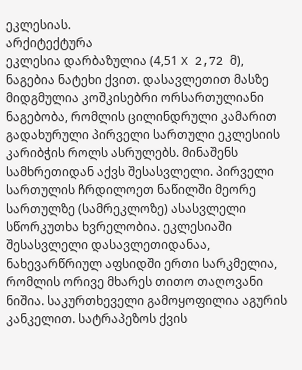ეკლესიას.
არქიტექტურა
ეკლესია დარბაზულია (4,51 X 2,72 მ), ნაგებია ნატეხი ქვით. დასავლეთით მასზე მიდგმულია კოშკისებრი ორსართულიანი ნაგებობა, რომლის ცილინდრული კამარით გადახურული პირველი სართული ეკლესიის კარიბჭის როლს ასრულებს. მინაშენს სამხრეთიდან აქვს შესასვლელი. პირველი სართულის ჩრდილოეთ ნაწილში მეორე სართულზე (სამრეკლოზე) ასასვლელი სწორკუთხა ხვრელობია. ეკლესიაში შესასვლელი დასავლეთიდანაა, ნახევარწრიულ აფსიდში ერთი სარკმელია, რომლის ორივე მხარეს თითო თაღოვანი ნიშია. საკურთხეველი გამოყოფილია აგურის კანკელით. სატრაპეზოს ქვის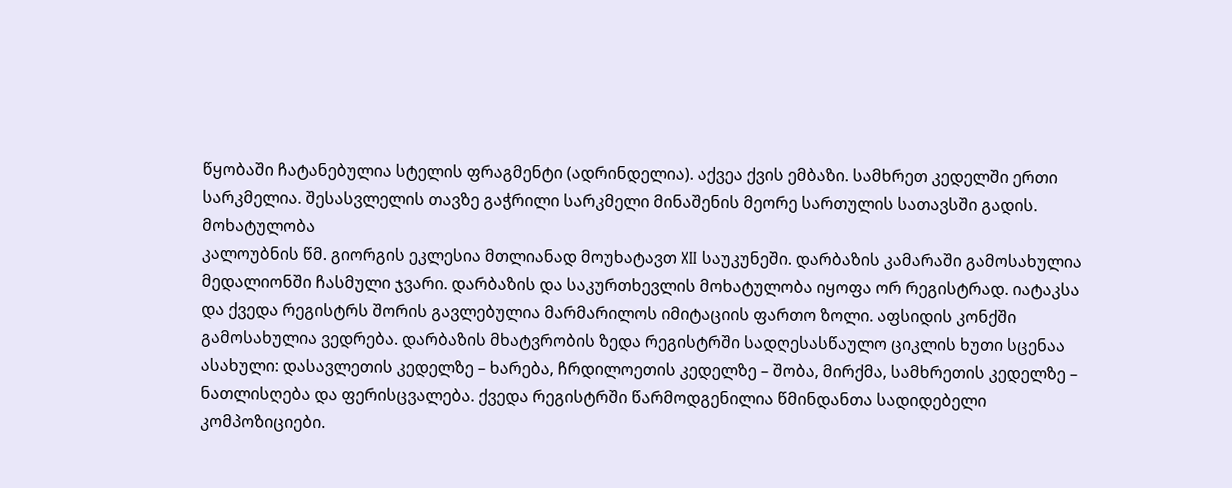წყობაში ჩატანებულია სტელის ფრაგმენტი (ადრინდელია). აქვეა ქვის ემბაზი. სამხრეთ კედელში ერთი სარკმელია. შესასვლელის თავზე გაჭრილი სარკმელი მინაშენის მეორე სართულის სათავსში გადის.
მოხატულობა
კალოუბნის წმ. გიორგის ეკლესია მთლიანად მოუხატავთ XII საუკუნეში. დარბაზის კამარაში გამოსახულია მედალიონში ჩასმული ჯვარი. დარბაზის და საკურთხევლის მოხატულობა იყოფა ორ რეგისტრად. იატაკსა და ქვედა რეგისტრს შორის გავლებულია მარმარილოს იმიტაციის ფართო ზოლი. აფსიდის კონქში გამოსახულია ვედრება. დარბაზის მხატვრობის ზედა რეგისტრში სადღესასწაულო ციკლის ხუთი სცენაა ასახული: დასავლეთის კედელზე – ხარება, ჩრდილოეთის კედელზე – შობა, მირქმა, სამხრეთის კედელზე – ნათლისღება და ფერისცვალება. ქვედა რეგისტრში წარმოდგენილია წმინდანთა სადიდებელი კომპოზიციები.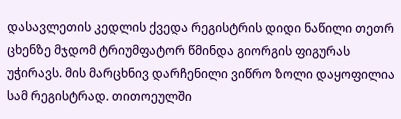დასავლეთის კედლის ქვედა რეგისტრის დიდი ნაწილი თეთრ ცხენზე მჯდომ ტრიუმფატორ წმინდა გიორგის ფიგურას უჭირავს. მის მარცხნივ დარჩენილი ვიწრო ზოლი დაყოფილია სამ რეგისტრად. თითოეულში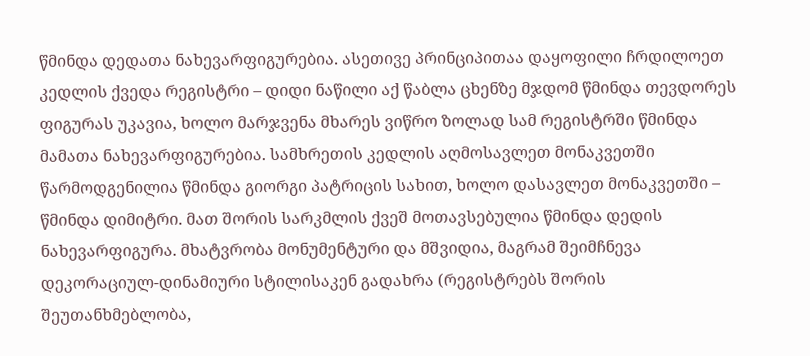წმინდა დედათა ნახევარფიგურებია. ასეთივე პრინციპითაა დაყოფილი ჩრდილოეთ კედლის ქვედა რეგისტრი – დიდი ნაწილი აქ წაბლა ცხენზე მჯდომ წმინდა თევდორეს ფიგურას უკავია, ხოლო მარჯვენა მხარეს ვიწრო ზოლად სამ რეგისტრში წმინდა მამათა ნახევარფიგურებია. სამხრეთის კედლის აღმოსავლეთ მონაკვეთში წარმოდგენილია წმინდა გიორგი პატრიცის სახით, ხოლო დასავლეთ მონაკვეთში – წმინდა დიმიტრი. მათ შორის სარკმლის ქვეშ მოთავსებულია წმინდა დედის ნახევარფიგურა. მხატვრობა მონუმენტური და მშვიდია, მაგრამ შეიმჩნევა დეკორაციულ-დინამიური სტილისაკენ გადახრა (რეგისტრებს შორის შეუთანხმებლობა,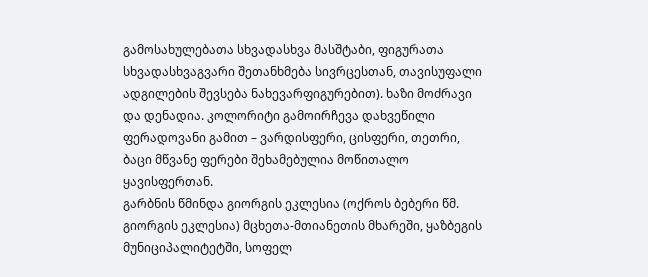გამოსახულებათა სხვადასხვა მასშტაბი, ფიგურათა სხვადასხვაგვარი შეთანხმება სივრცესთან, თავისუფალი ადგილების შევსება ნახევარფიგურებით). ხაზი მოძრავი და დენადია. კოლორიტი გამოირჩევა დახვეწილი ფერადოვანი გამით – ვარდისფერი, ცისფერი, თეთრი, ბაცი მწვანე ფერები შეხამებულია მოწითალო ყავისფერთან.
გარბნის წმინდა გიორგის ეკლესია (ოქროს ბებერი წმ. გიორგის ეკლესია) მცხეთა-მთიანეთის მხარეში, ყაზბეგის მუნიციპალიტეტში, სოფელ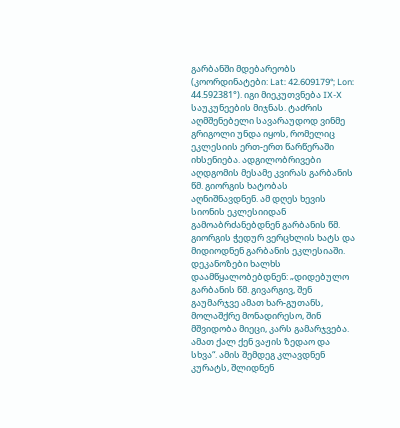გარბანში მდებარეობს (კოორდინატები: Lat: 42.609179°; Lon: 44.592381°). იგი მიეკუთვნება IX-X საუკუნეების მიჯნას. ტაძრის აღმშენებელი სავარაუდოდ ვინმე გრიგოლი უნდა იყოს, რომელიც ეკლესიის ერთ-ერთ წარწერაში იხსენიება. ადგილობრივები აღდგომის მესამე კვირას გარბანის წმ. გიორგის ხატობას აღნიშნავდნენ. ამ დღეს ხევის სიონის ეკლესიიდან გამოაბრძანებდნენ გარბანის წმ. გიორგის ჭედურ ვერცხლის ხატს და მიდიოდნენ გარბანის ეკლესიაში. დეკანოზები ხალხს დაამწყალობებდნენ: „დიდებულო გარბანის წმ. გივარგივ, შენ გაუმარჯვე ამათ ხარ-გუთანს, მოლაშქრე მონადირესო, შინ მშვიდობა მიეცი, კარს გამარჯვება. ამათ ქალ ქენ ვაჟის ზედაო და სხვა“. ამის შემდეგ კლავდნენ კურატს, შლიდნენ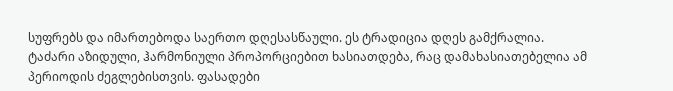სუფრებს და იმართებოდა საერთო დღესასწაული. ეს ტრადიცია დღეს გამქრალია.
ტაძარი აზიდული, ჰარმონიული პროპორციებით ხასიათდება, რაც დამახასიათებელია ამ პერიოდის ძეგლებისთვის. ფასადები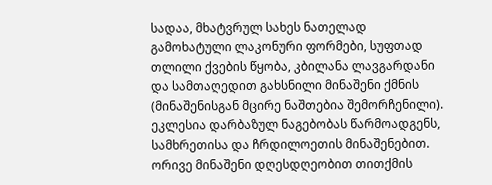სადაა, მხატვრულ სახეს ნათელად გამოხატული ლაკონური ფორმები, სუფთად თლილი ქვების წყობა, კბილანა ლავგარდანი და სამთაღედით გახსნილი მინაშენი ქმნის (მინაშენისგან მცირე ნაშთებია შემორჩენილი). ეკლესია დარბაზულ ნაგებობას წარმოადგენს, სამხრეთისა და ჩრდილოეთის მინაშენებით. ორივე მინაშენი დღესდღეობით თითქმის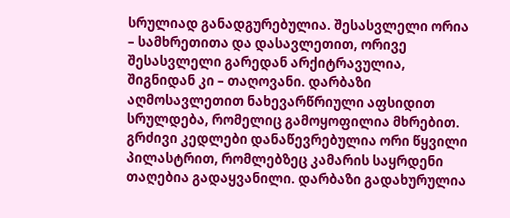სრულიად განადგურებულია. შესასვლელი ორია – სამხრეთითა და დასავლეთით, ორივე შესასვლელი გარედან არქიტრავულია, შიგნიდან კი – თაღოვანი. დარბაზი აღმოსავლეთით ნახევარწრიული აფსიდით სრულდება, რომელიც გამოყოფილია მხრებით. გრძივი კედლები დანაწევრებულია ორი წყვილი პილასტრით, რომლებზეც კამარის საყრდენი თაღებია გადაყვანილი. დარბაზი გადახურულია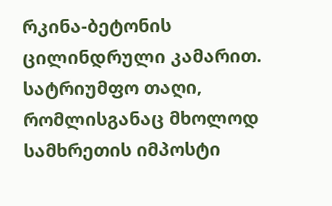რკინა-ბეტონის ცილინდრული კამარით. სატრიუმფო თაღი, რომლისგანაც მხოლოდ სამხრეთის იმპოსტი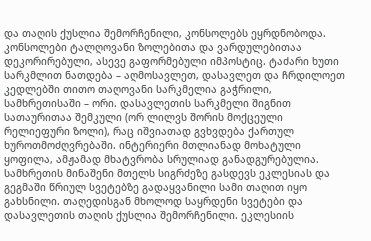და თაღის ქუსლია შემორჩენილი, კონსოლებს ეყრდნობოდა. კონსოლები ტალღოვანი ზოლებითა და ვარდულებითაა დეკორირებული, ასევე გაფორმებული იმპოსტიც. ტაძარი ხუთი სარკმლით ნათდება – აღმოსავლეთ, დასავლეთ და ჩრდილოეთ კედლებში თითო თაღოვანი სარკმელია გაჭრილი, სამხრეთისაში – ორი. დასავლეთის სარკმელი შიგნით სათაურითაა შემკული (ორ ლილვს შორის მოქცეული რელიეფური ზოლი), რაც იშვიათად გვხვდება ქართულ ხუროთმოძღვრებაში. ინტერიერი მთლიანად მოხატული ყოფილა, ამჟამად მხატვრობა სრულიად განადგურებულია. სამხრეთის მინაშენი მთელს სიგრძეზე გასდევს ეკლესიას და გეგმაში წრიულ სვეტებზე გადაყვანილი სამი თაღით იყო გახსნილი. თაღედისგან მხოლოდ საყრდენი სვეტები და დასავლეთის თაღის ქუსლია შემორჩენილი. ეკლესიის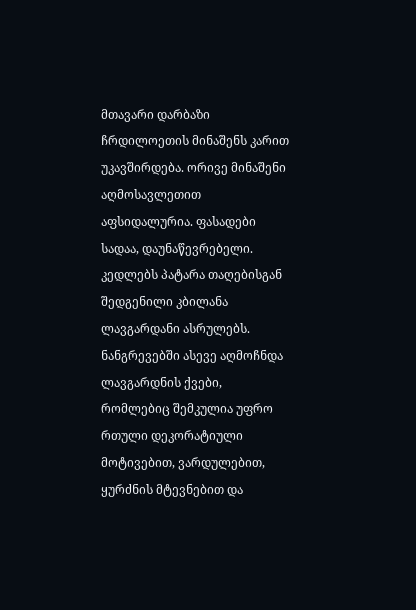მთავარი დარბაზი ჩრდილოეთის მინაშენს კარით უკავშირდება. ორივე მინაშენი აღმოსავლეთით აფსიდალურია. ფასადები სადაა, დაუნაწევრებელი. კედლებს პატარა თაღებისგან შედგენილი კბილანა ლავგარდანი ასრულებს. ნანგრევებში ასევე აღმოჩნდა ლავგარდნის ქვები, რომლებიც შემკულია უფრო რთული დეკორატიული მოტივებით, ვარდულებით, ყურძნის მტევნებით და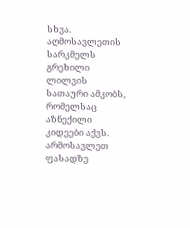სხვა. აღმოსავლეთის სარკმელს გრეხილი ლილვის სათაური ამკობს, რომელსაც აზნექილი კიდეები აქვს. არმოსავლეთ ფასადზე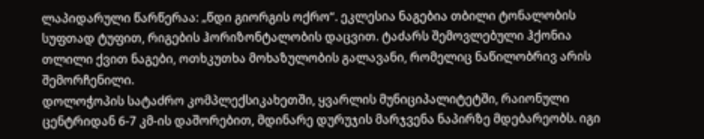ლაპიდარული წარწერაა: „წდი გიორგის ოქრო“. ეკლესია ნაგებია თბილი ტონალობის სუფთად ტუფით, რიგების ჰორიზონტალობის დაცვით. ტაძარს შემოვლებული ჰქონია თლილი ქვით ნაგები, ოთხკუთხა მოხაზულობის გალავანი, რომელიც ნაწილობრივ არის შემორჩენილი.
დოლოჭოპის სატაძრო კომპლექსიკახეთში, ყვარლის მუნიციპალიტეტში, რაიონული ცენტრიდან 6-7 კმ-ის დაშორებით, მდინარე დურუჯის მარჯვენა ნაპირზე მდებარეობს. იგი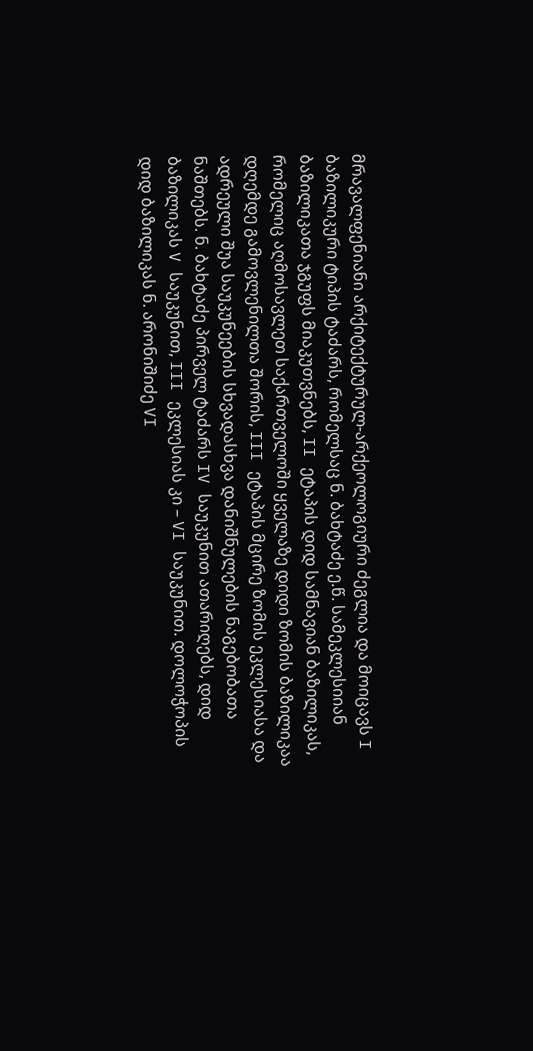მრავალფენიანი არქიტექტურულ-არქეოლოგიური ძეგლია და მოიცავს I ბაზილიკური ტიპის ტაძარს, რომელსაც ნ. ბახტაძე ე.წ. სამეკლესიიან ბაზილიკათა ჯგუფს მიაკუთვნებს, II ეტაპის დიდ სამნავიან ბაზილიკას, რომელიც აღმოსავლეთ საქართველოში ყველაზე დიდი ზომის ბაზილიკაა დღემდე გამოვლენილთა შორის, III ეტაპის მცირე ზომის ეკლესიასა და ადრეული შუა საუკუნეების სხვადასხვა დანიშნულების ნაგებობათა ნაშთებს. ნ. ბახტაძე პირველ ტაძარს IV საუკუნით ათარიღებს, დიდ ბაზილიკას V საუკუნით, III ეკლესიას კი – VI საუკუნით. დოლოჭოპის დიდ ბაზილიკას ნ. არონიშიძე VI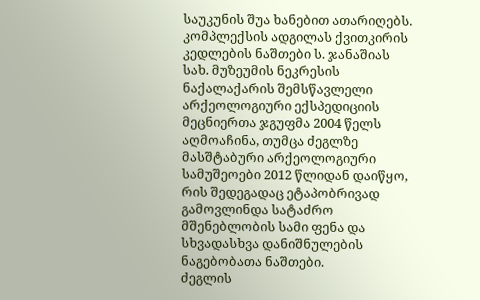საუკუნის შუა ხანებით ათარიღებს. კომპლექსის ადგილას ქვითკირის კედლების ნაშთები ს. ჯანაშიას სახ. მუზეუმის ნეკრესის ნაქალაქარის შემსწავლელი არქეოლოგიური ექსპედიციის მეცნიერთა ჯგუფმა 2004 წელს აღმოაჩინა, თუმცა ძეგლზე მასშტაბური არქეოლოგიური სამუშეოები 2012 წლიდან დაიწყო, რის შედეგადაც ეტაპობრივად გამოვლინდა სატაძრო მშენებლობის სამი ფენა და სხვადასხვა დანიშნულების ნაგებობათა ნაშთები.
ძეგლის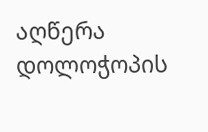აღწერა
დოლოჭოპის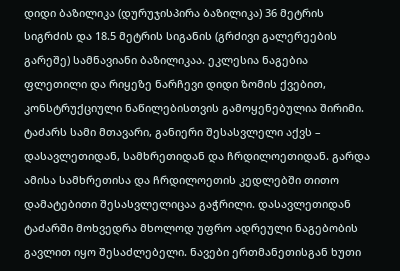დიდი ბაზილიკა (დურუჯისპირა ბაზილიკა) 36 მეტრის სიგრძის და 18.5 მეტრის სიგანის (გრძივი გალერეების გარეშე) სამნავიანი ბაზილიკაა. ეკლესია ნაგებია ფლეთილი და რიყეზე ნარჩევი დიდი ზომის ქვებით, კონსტრუქციული ნაწილებისთვის გამოყენებულია შირიმი. ტაძარს სამი მთავარი, განიერი შესასვლელი აქვს – დასავლეთიდან, სამხრეთიდან და ჩრდილოეთიდან. გარდა ამისა სამხრეთისა და ჩრდილოეთის კედლებში თითო დამატებითი შესასვლელიცაა გაჭრილი. დასავლეთიდან ტაძარში მოხვედრა მხოლოდ უფრო ადრეული ნაგებობის გავლით იყო შესაძლებელი. ნავები ერთმანეთისგან ხუთი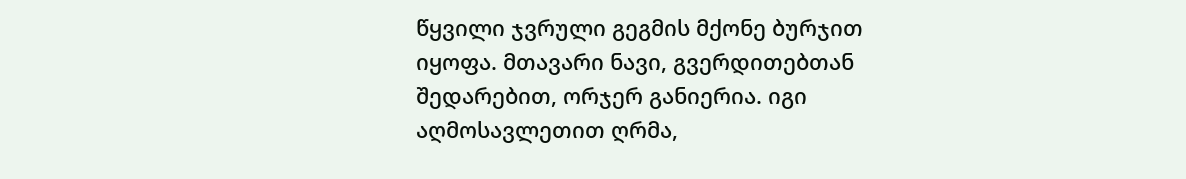წყვილი ჯვრული გეგმის მქონე ბურჯით იყოფა. მთავარი ნავი, გვერდითებთან შედარებით, ორჯერ განიერია. იგი აღმოსავლეთით ღრმა,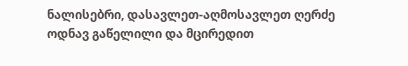ნალისებრი, დასავლეთ-აღმოსავლეთ ღერძე ოდნავ გაწელილი და მცირედით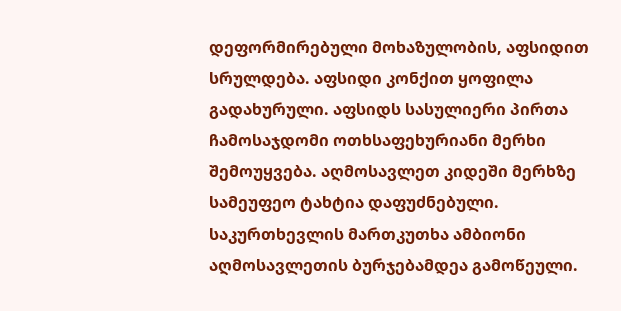დეფორმირებული მოხაზულობის, აფსიდით სრულდება. აფსიდი კონქით ყოფილა გადახურული. აფსიდს სასულიერი პირთა ჩამოსაჯდომი ოთხსაფეხურიანი მერხი შემოუყვება. აღმოსავლეთ კიდეში მერხზე სამეუფეო ტახტია დაფუძნებული. საკურთხევლის მართკუთხა ამბიონი აღმოსავლეთის ბურჯებამდეა გამოწეული.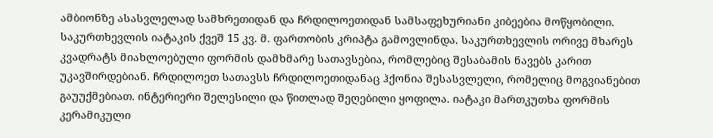ამბიონზე ასასვლელად სამხრეთიდან და ჩრდილოეთიდან სამსაფეხურიანი კიბეებია მოწყობილი. საკურთხევლის იატაკის ქვეშ 15 კვ. მ. ფართობის კრიპტა გამოვლინდა. საკურთხევლის ორივე მხარეს კვადრატს მიახლოებული ფორმის დამხმარე სათავსებია, რომლებიც შესაბამის ნავებს კარით უკავშირდებიან. ჩრდილოეთ სათავსს ჩრდილოეთიდანაც ჰქონია შესასვლელი, რომელიც მოგვიანებით გაუუქმებიათ. ინტერიერი შელესილი და წითლად შეღებილი ყოფილა. იატაკი მართკუთხა ფორმის კერამიკული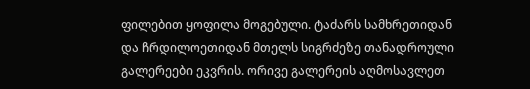ფილებით ყოფილა მოგებული. ტაძარს სამხრეთიდან და ჩრდილოეთიდან მთელს სიგრძეზე თანადროული გალერეები ეკვრის. ორივე გალერეის აღმოსავლეთ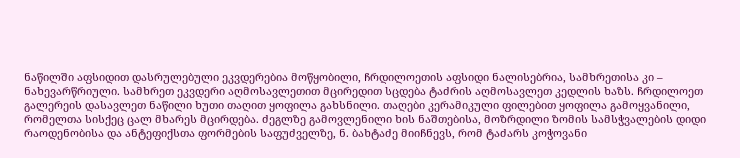ნაწილში აფსიდით დასრულებული ეკვდერებია მოწყობილი, ჩრდილოეთის აფსიდი ნალისებრია, სამხრეთისა კი – ნახევარწრიული. სამხრეთ ეკვდერი აღმოსავლეთით მცირედით სცდება ტაძრის აღმოსავლეთ კედლის ხაზს. ჩრდილოეთ გალერეის დასავლეთ ნაწილი ხუთი თაღით ყოფილა გახსნილი. თაღები კერამიკული ფილებით ყოფილა გამოყვანილი, რომელთა სისქეც ცალ მხარეს მცირდება. ძეგლზე გამოვლენილი ხის ნაშთებისა, მოზრდილი ზომის სამსჭვალების დიდი რაოდენობისა და ანტეფიქსთა ფორმების საფუძველზე, ნ. ბახტაძე მიიჩნევს, რომ ტაძარს კოჭოვანი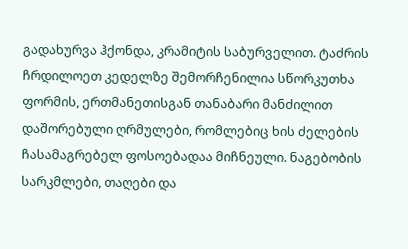გადახურვა ჰქონდა, კრამიტის საბურველით. ტაძრის ჩრდილოეთ კედელზე შემორჩენილია სწორკუთხა ფორმის, ერთმანეთისგან თანაბარი მანძილით დაშორებული ღრმულები, რომლებიც ხის ძელების ჩასამაგრებელ ფოსოებადაა მიჩნეული. ნაგებობის სარკმლები, თაღები და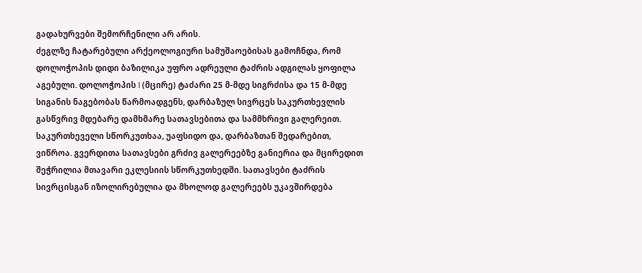გადახურვები შემორჩენილი არ არის.
ძეგლზე ჩატარებული არქეოლოგიური სამუშაოებისას გამოჩნდა, რომ დოლოჭოპის დიდი ბაზილიკა უფრო ადრეული ტაძრის ადგილას ყოფილა აგებული. დოლოჭოპის I (მცირე) ტაძარი 25 მ-მდე სიგრძისა და 15 მ-მდე სიგანის ნაგებობას წარმოადგენს, დარბაზულ სივრცეს საკურთხევლის გასწვრივ მდებარე დამხმარე სათავსებითა და სამმხრივი გალერეით. საკურთხეველი სწორკუთხაა, უაფსიდო და, დარბაზთან შედარებით, ვიწროა. გვერდითა სათავსები გრძივ გალერეებზე განიერია და მცირედით შეჭრილია მთავარი ეკლესიის სწორკუთხედში. სათავსები ტაძრის სივრცისგან იზოლირებულია და მხოლოდ გალერეებს უკავშირდება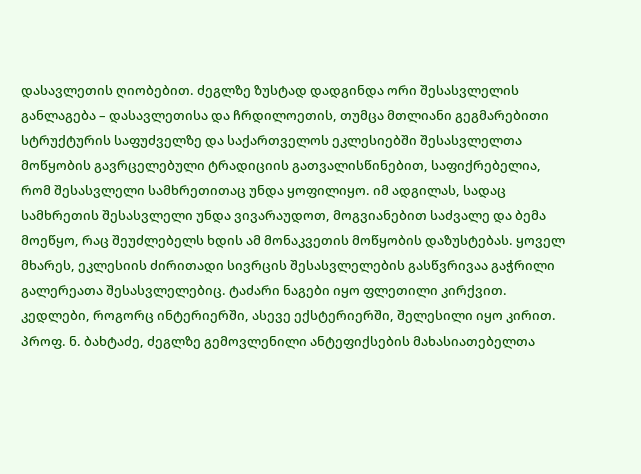დასავლეთის ღიობებით. ძეგლზე ზუსტად დადგინდა ორი შესასვლელის განლაგება – დასავლეთისა და ჩრდილოეთის, თუმცა მთლიანი გეგმარებითი სტრუქტურის საფუძველზე და საქართველოს ეკლესიებში შესასვლელთა მოწყობის გავრცელებული ტრადიციის გათვალისწინებით, საფიქრებელია, რომ შესასვლელი სამხრეთითაც უნდა ყოფილიყო. იმ ადგილას, სადაც სამხრეთის შესასვლელი უნდა ვივარაუდოთ, მოგვიანებით საძვალე და ბემა მოეწყო, რაც შეუძლებელს ხდის ამ მონაკვეთის მოწყობის დაზუსტებას. ყოველ მხარეს, ეკლესიის ძირითადი სივრცის შესასვლელების გასწვრივაა გაჭრილი გალერეათა შესასვლელებიც. ტაძარი ნაგები იყო ფლეთილი კირქვით. კედლები, როგორც ინტერიერში, ასევე ექსტერიერში, შელესილი იყო კირით. პროფ. ნ. ბახტაძე, ძეგლზე გემოვლენილი ანტეფიქსების მახასიათებელთა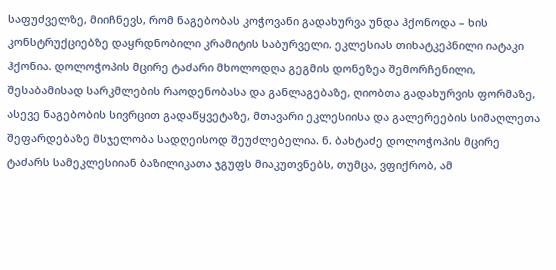საფუძველზე, მიიჩნევს, რომ ნაგებობას კოჭოვანი გადახურვა უნდა ჰქონოდა – ხის კონსტრუქციებზე დაყრდნობილი კრამიტის საბურველი. ეკლესიას თიხატკეპნილი იატაკი ჰქონია. დოლოჭოპის მცირე ტაძარი მხოლოდღა გეგმის დონეზეა შემორჩენილი, შესაბამისად სარკმლების რაოდენობასა და განლაგებაზე, ღიობთა გადახურვის ფორმაზე, ასევე ნაგებობის სივრცით გადაწყვეტაზე, მთავარი ეკლესიისა და გალერეების სიმაღლეთა შეფარდებაზე მსჯელობა სადღეისოდ შეუძლებელია. ნ. ბახტაძე დოლოჭოპის მცირე ტაძარს სამეკლესიიან ბაზილიკათა ჯგუფს მიაკუთვნებს, თუმცა, ვფიქრობ, ამ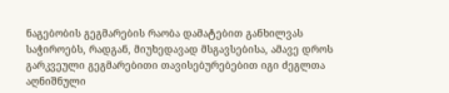ნაგებობის გეგმარების რაობა დამატებით განხილვას საჭიროებს, რადგან, მიუხედავად მსგავსებისა, ამავე დროს გარკვეული გეგმარებითი თავისებურებებით იგი ძეგლთა აღნიშნული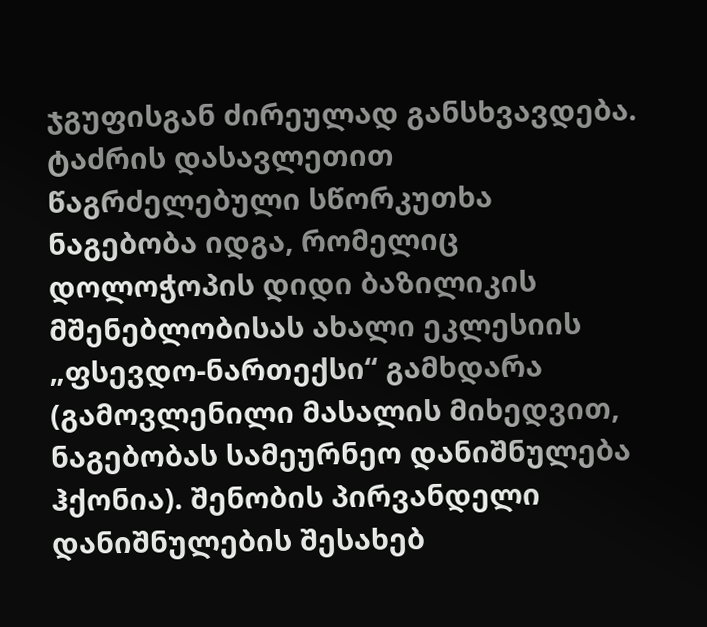ჯგუფისგან ძირეულად განსხვავდება.
ტაძრის დასავლეთით წაგრძელებული სწორკუთხა ნაგებობა იდგა, რომელიც დოლოჭოპის დიდი ბაზილიკის მშენებლობისას ახალი ეკლესიის „ფსევდო-ნართექსი“ გამხდარა (გამოვლენილი მასალის მიხედვით, ნაგებობას სამეურნეო დანიშნულება ჰქონია). შენობის პირვანდელი დანიშნულების შესახებ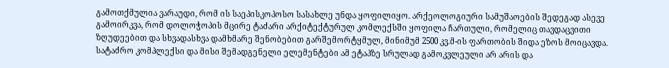გამოთქმულია ვარაუდი, რომ ის საეპისკოპოსო სასახლე უნდა ყოფილიყო. არქეოლოგიური სამუშაოების შედეგად ასევე გამოირკვა, რომ დოლოჭოპის მცირე ტაძარი არქიტექტურულ კომლექსში ყოფილა ჩართული, რომელიც თავდაცვითი ზღუდეებით და სხვადასხვა დამხმარე შენობებით გარშემორტყმულ, მინიმუმ 2500 კვ.მ-ის ფართობის შიდა ეზოს მოიცავდა. სატაძრო კომპლექსი და მისი შემადგენელი ელემენტები ამ ეტაპზე სრულად გამოკვლეული არ არის და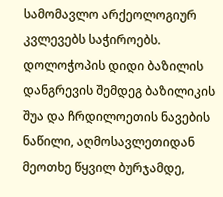სამომავლო არქეოლოგიურ კვლევებს საჭიროებს.
დოლოჭოპის დიდი ბაზილის დანგრევის შემდეგ ბაზილიკის შუა და ჩრდილოეთის ნავების ნაწილი, აღმოსავლეთიდან მეოთხე წყვილ ბურჯამდე,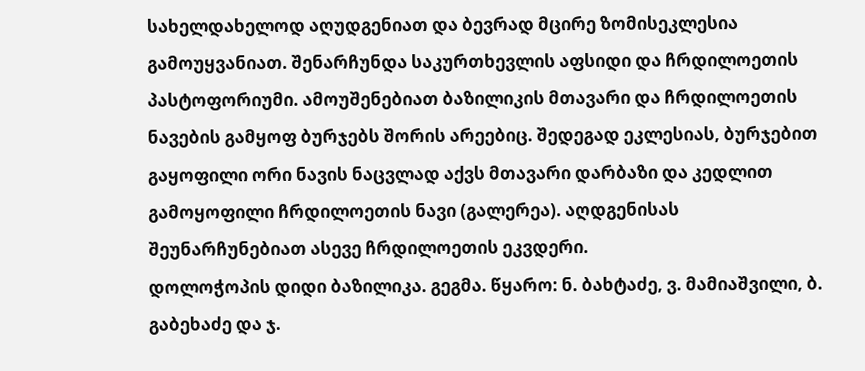სახელდახელოდ აღუდგენიათ და ბევრად მცირე ზომისეკლესია გამოუყვანიათ. შენარჩუნდა საკურთხევლის აფსიდი და ჩრდილოეთის პასტოფორიუმი. ამოუშენებიათ ბაზილიკის მთავარი და ჩრდილოეთის ნავების გამყოფ ბურჯებს შორის არეებიც. შედეგად ეკლესიას, ბურჯებით გაყოფილი ორი ნავის ნაცვლად აქვს მთავარი დარბაზი და კედლით გამოყოფილი ჩრდილოეთის ნავი (გალერეა). აღდგენისას შეუნარჩუნებიათ ასევე ჩრდილოეთის ეკვდერი.
დოლოჭოპის დიდი ბაზილიკა. გეგმა. წყარო: ნ. ბახტაძე, ვ. მამიაშვილი, ბ. გაბეხაძე და ჯ.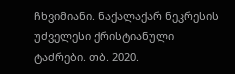ჩხვიმიანი. ნაქალაქარ ნეკრესის უძველესი ქრისტიანული ტაძრები. თბ. 2020.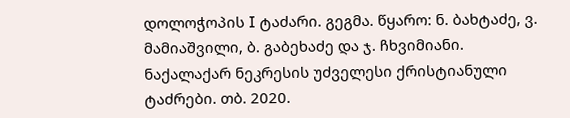დოლოჭოპის I ტაძარი. გეგმა. წყარო: ნ. ბახტაძე, ვ. მამიაშვილი, ბ. გაბეხაძე და ჯ. ჩხვიმიანი. ნაქალაქარ ნეკრესის უძველესი ქრისტიანული ტაძრები. თბ. 2020.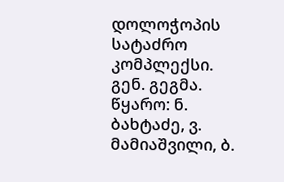დოლოჭოპის სატაძრო კომპლექსი. გენ. გეგმა. წყარო: ნ. ბახტაძე, ვ. მამიაშვილი, ბ.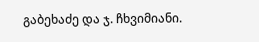გაბეხაძე და ჯ. ჩხვიმიანი.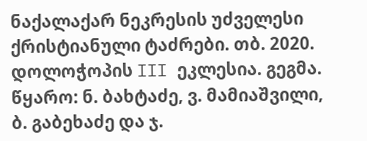ნაქალაქარ ნეკრესის უძველესი ქრისტიანული ტაძრები. თბ. 2020.
დოლოჭოპის III ეკლესია. გეგმა. წყარო: ნ. ბახტაძე, ვ. მამიაშვილი, ბ. გაბეხაძე და ჯ.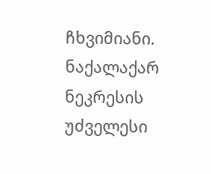ჩხვიმიანი. ნაქალაქარ ნეკრესის უძველესი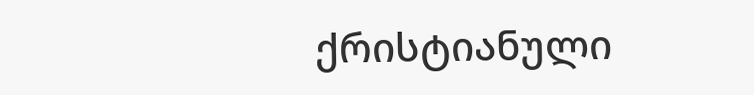ქრისტიანული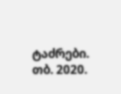ტაძრები. თბ. 2020.